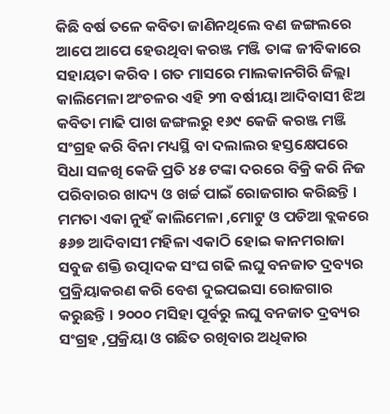କିଛି ବର୍ଷ ତଳେ କବିତା ଜାଣିନଥିଲେ ବଣ ଜଙ୍ଗଲରେ ଆପେ ଆପେ ହେଉଥିବା କରଞ୍ଜ ମଞ୍ଜି ତାଙ୍କ ଜୀବିକାରେ ସହାୟତା କରିବ । ଗତ ମାସରେ ମାଲକାନଗିରି ଜିଲ୍ଲା କାଲିମେଳା ଅଂଚଳର ଏହି ୨୩ ବର୍ଷୀୟା ଆଦିବାସୀ ଝିଅ କବିତା ମାଢି ପାଖ ଜଙ୍ଗଲରୁ ୧୬୯ କେଜି କରଞ୍ଜ ମଞ୍ଜି ସଂଗ୍ରହ କରି ବିନା ମଧ୍ୟସ୍ଥି ବା ଦଲାଲର ହସ୍ତକ୍ଷେପରେ ସିଧା ସଳଖି କେଜି ପ୍ରତି ୪୫ ଟଙ୍କା ଦରରେ ବିକ୍ରି କରି ନିଜ ପରିବାରର ଖାଦ୍ୟ ଓ ଖର୍ଚ୍ଚ ପାଇଁ ରୋଜଗାର କରିଛନ୍ତି । ମମତା ଏକା ନୁହଁ କାଲିମେଳା ,ମୋଟୁ ଓ ପଡିଆ ବ୍ଲକରେ ୫୬୭ ଆଦିବାସୀ ମହିଳା ଏକାଠି ହୋଇ କାନମରାଜା ସବୁଜ ଶକ୍ତି ଉତ୍ପାଦକ ସଂଘ ଗଢି ଲଘୁ ବନଜାତ ଦ୍ରବ୍ୟର ପ୍ରକ୍ରିୟାକରଣ କରି ବେଶ ଦୁଇପଇସା ରୋଜଗାର କରୁଛନ୍ତି । ୨୦୦୦ ମସିହା ପୂର୍ବରୁ ଲଘୁ ବନଜାତ ଦ୍ରବ୍ୟର ସଂଗ୍ରହ ,ପ୍ରକ୍ରିୟା ଓ ଗଛିତ ରଖିବାର ଅଧିକାର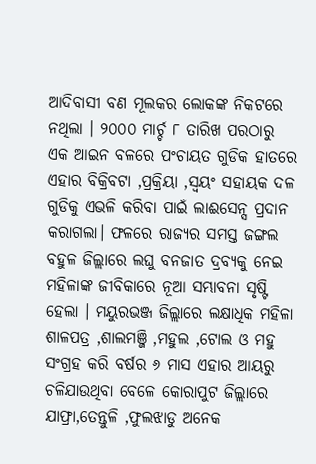ଆଦିବାସୀ ବଣ ମୂଲକର ଲୋକଙ୍କ ନିକଟରେ ନଥିଲା । ୨୦୦୦ ମାର୍ଚ୍ଚ ୮ ତାରିଖ ପରଠାରୁ ଏକ ଆଇନ ବଳରେ ପଂଚାୟତ ଗୁଡିକ ହାତରେ ଏହାର ବିକ୍ରିବଟା ,ପ୍ରକ୍ରିୟା ,ସ୍ୱୟଂ ସହାୟକ ଦଳ ଗୁଡିକୁ ଏଭଳି କରିବା ପାଇଁ ଲାଈସେନ୍ସ ପ୍ରଦାନ କରାଗଲା। ଫଳରେ ରାଜ୍ୟର ସମସ୍ତ ଜଙ୍ଗଲ ବହୁଳ ଜିଲ୍ଲାରେ ଲଘୁ ବନଜାତ ଦ୍ରବ୍ୟକୁ ନେଇ ମହିଳାଙ୍କ ଜୀବିକାରେ ନୂଆ ସମ୍ଭାବନା ସୃଷ୍ଟି ହେଲା । ମୟୁରଭଞ୍ଜ ଜିଲ୍ଲାରେ ଲକ୍ଷାଧିକ ମହିଳା ଶାଳପତ୍ର ,ଶାଲମଞ୍ଜି ,ମହୁଲ ,ଟୋଲ ଓ ମହୁ ସଂଗ୍ରହ କରି ବର୍ଷର ୬ ମାସ ଏହାର ଆୟରୁ ଚଳିଯାଉଥିବା ବେଳେ କୋରାପୁଟ ଜିଲ୍ଲାରେ ଯାଫ୍ରା,ତେନ୍ତୁଳି ,ଫୁଲଝାଡୁ ଅନେକ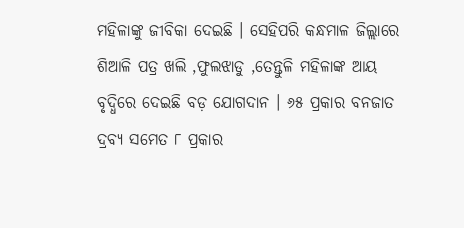ମହିଳାଙ୍କୁ ଜୀବିକା ଦେଇଛି । ସେହିପରି କନ୍ଧମାଳ ଜିଲ୍ଲାରେ ଶିଆଳି ପତ୍ର ଖଲି ,ଫୁଲଝାଡୁ ,ତେନ୍ତୁଳି ମହିଳାଙ୍କ ଆୟ ବୃଦ୍ଧିରେ ଦେଇଛି ବଡ଼ ଯୋଗଦାନ । ୬୫ ପ୍ରକାର ବନଜାତ ଦ୍ରବ୍ୟ ସମେତ ୮ ପ୍ରକାର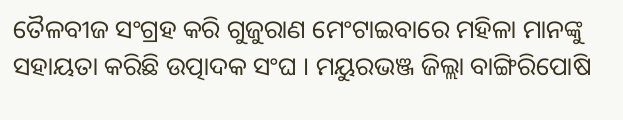ତୈଳବୀଜ ସଂଗ୍ରହ କରି ଗୁଜୁରାଣ ମେଂଟାଇବାରେ ମହିଳା ମାନଙ୍କୁ ସହାୟତା କରିଛି ଉତ୍ପାଦକ ସଂଘ । ମୟୁରଭଞ୍ଜ ଜିଲ୍ଲା ବାଙ୍ଗିରିପୋଷି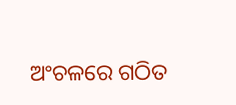ଅଂଚଳରେ ଗଠିତ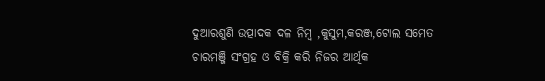ଦୁଆରଶୁଣି ଉତ୍ପାଦକ ଦଳ ନିମ୍ବ ,କୁସୁମ,କରଞ୍ଜ,ଟୋଲ ସମେତ ଚାରମଞ୍ଜି ସଂଗ୍ରହ ଓ ବିକ୍ରି କରି ନିଜର ଆର୍ଥିକ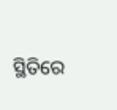ସ୍ଥିତିରେ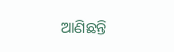ଆଣିଛନ୍ତି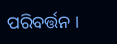ପରିବର୍ତ୍ତନ ।